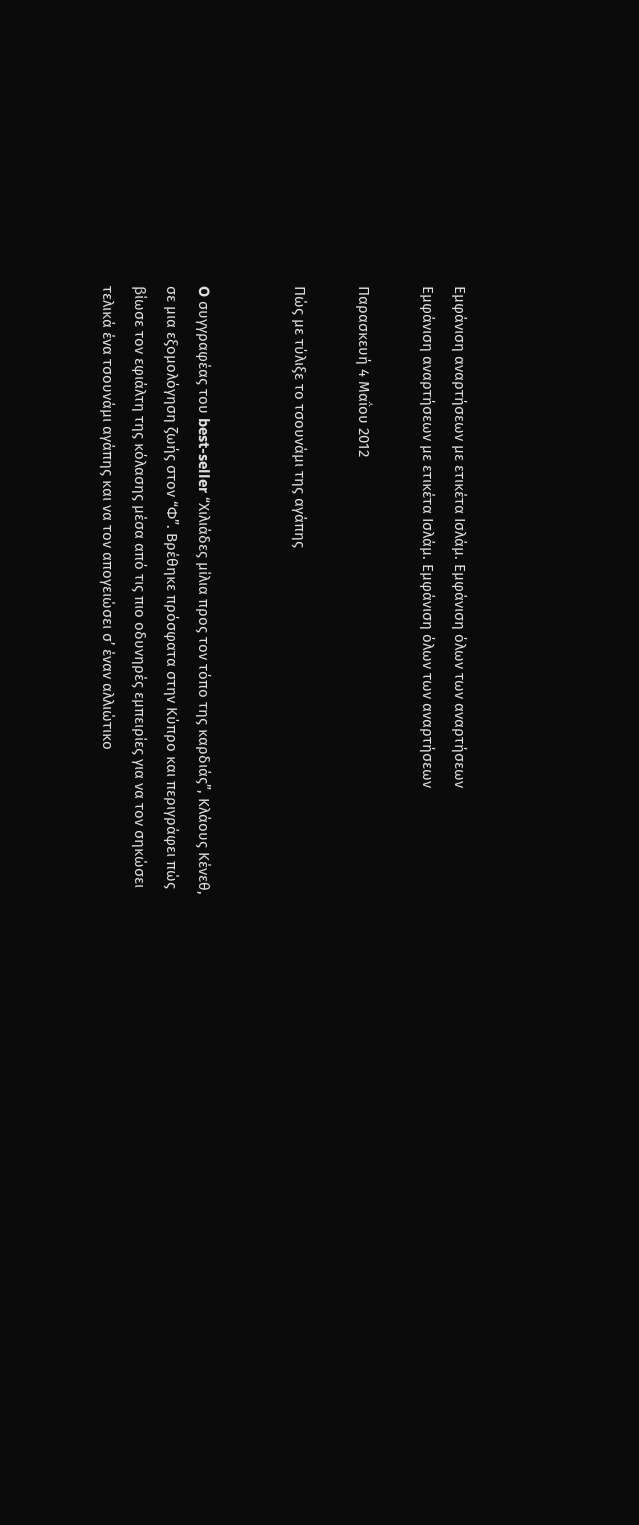Εμφάνιση αναρτήσεων με ετικέτα Ισλάμ. Εμφάνιση όλων των αναρτήσεων
Εμφάνιση αναρτήσεων με ετικέτα Ισλάμ. Εμφάνιση όλων των αναρτήσεων

Παρασκευή 4 Μαΐου 2012

Πώς με τύλιξε το τσουνάμι της αγάπης


O συγγραφέας του best-seller “Χιλιάδες μίλια προς τον τόπο της καρδιάς”, Κλάους Κένεθ, σε μια εξομολόγηση ζωής στον “Φ”. Βρέθηκε πρόσφατα στην Κύπρο και περιγράφει πώς βίωσε τον εφιάλτη της κόλασης μέσα από τις πιο οδυνηρές εμπειρίες για να τον σηκώσει τελικά ένα τσουνάμι αγάπης και να τον απογειώσει σ’ έναν αλλιώτικο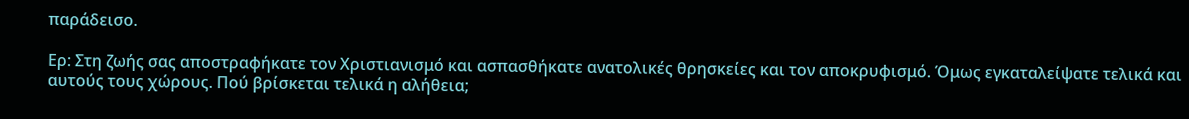παράδεισο.

Ερ: Στη ζωής σας αποστραφήκατε τον Χριστιανισμό και ασπασθήκατε ανατολικές θρησκείες και τον αποκρυφισμό. Όμως εγκαταλείψατε τελικά και αυτούς τους χώρους. Πού βρίσκεται τελικά η αλήθεια;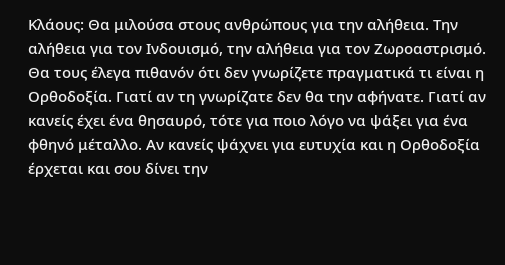Κλάους: Θα μιλούσα στους ανθρώπους για την αλήθεια. Την αλήθεια για τον Ινδουισμό, την αλήθεια για τον Ζωροαστρισμό. Θα τους έλεγα πιθανόν ότι δεν γνωρίζετε πραγματικά τι είναι η Ορθοδοξία. Γιατί αν τη γνωρίζατε δεν θα την αφήνατε. Γιατί αν κανείς έχει ένα θησαυρό, τότε για ποιο λόγο να ψάξει για ένα φθηνό μέταλλο. Αν κανείς ψάχνει για ευτυχία και η Ορθοδοξία έρχεται και σου δίνει την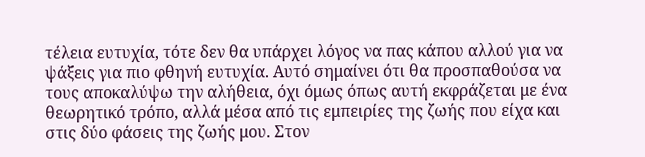τέλεια ευτυχία, τότε δεν θα υπάρχει λόγος να πας κάπου αλλού για να ψάξεις για πιο φθηνή ευτυχία. Αυτό σημαίνει ότι θα προσπαθούσα να τους αποκαλύψω την αλήθεια, όχι όμως όπως αυτή εκφράζεται με ένα θεωρητικό τρόπο, αλλά μέσα από τις εμπειρίες της ζωής που είχα και στις δύο φάσεις της ζωής μου. Στον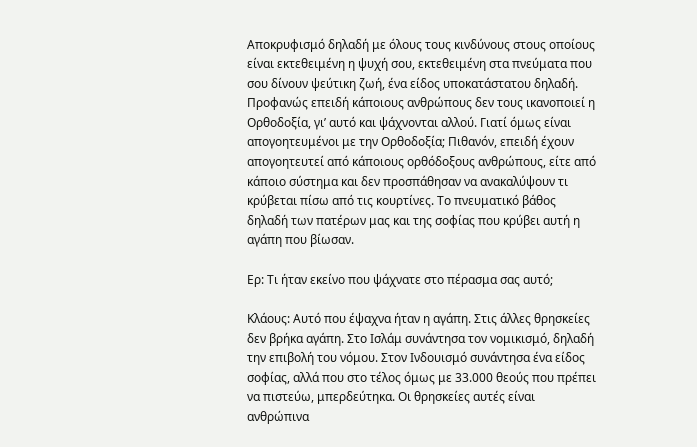Αποκρυφισμό δηλαδή με όλους τους κινδύνους στους οποίους είναι εκτεθειμένη η ψυχή σου, εκτεθειμένη στα πνεύματα που σου δίνουν ψεύτικη ζωή, ένα είδος υποκατάστατου δηλαδή. Προφανώς επειδή κάποιους ανθρώπους δεν τους ικανοποιεί η Ορθοδοξία, γι’ αυτό και ψάχνονται αλλού. Γιατί όμως είναι απογοητευμένοι με την Ορθοδοξία; Πιθανόν, επειδή έχουν απογοητευτεί από κάποιους ορθόδοξους ανθρώπους, είτε από κάποιο σύστημα και δεν προσπάθησαν να ανακαλύψουν τι κρύβεται πίσω από τις κουρτίνες. Το πνευματικό βάθος δηλαδή των πατέρων μας και της σοφίας που κρύβει αυτή η αγάπη που βίωσαν.

Ερ: Τι ήταν εκείνο που ψάχνατε στο πέρασμα σας αυτό;

Κλάους: Αυτό που έψαχνα ήταν η αγάπη. Στις άλλες θρησκείες δεν βρήκα αγάπη. Στο Ισλάμ συνάντησα τον νομικισμό, δηλαδή την επιβολή του νόμου. Στον Ινδουισμό συνάντησα ένα είδος σοφίας, αλλά που στο τέλος όμως με 33.000 θεούς που πρέπει να πιστεύω, μπερδεύτηκα. Οι θρησκείες αυτές είναι ανθρώπινα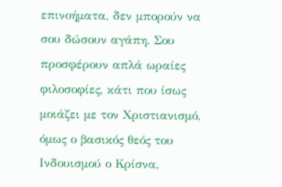επινοήματα, δεν μπορούν να σου δώσουν αγάπη. Σου προσφέρουν απλά ωραίες φιλοσοφίες, κάτι που ίσως μοιάζει με τον Χριστιανισμό, όμως ο βασικός θεός του Ινδουισμού ο Κρίσνα,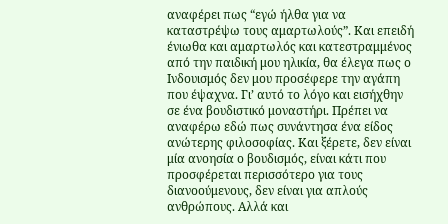αναφέρει πως “εγώ ήλθα για να καταστρέψω τους αμαρτωλούς”. Και επειδή ένιωθα και αμαρτωλός και κατεστραμμένος από την παιδική μου ηλικία, θα έλεγα πως ο Ινδουισμός δεν μου προσέφερε την αγάπη που έψαχνα. Γι’ αυτό το λόγο και εισήχθην σε ένα βουδιστικό μοναστήρι. Πρέπει να αναφέρω εδώ πως συνάντησα ένα είδος ανώτερης φιλοσοφίας. Και ξέρετε, δεν είναι μία ανοησία ο βουδισμός, είναι κάτι που προσφέρεται περισσότερο για τους διανοούμενους, δεν είναι για απλούς ανθρώπους. Αλλά και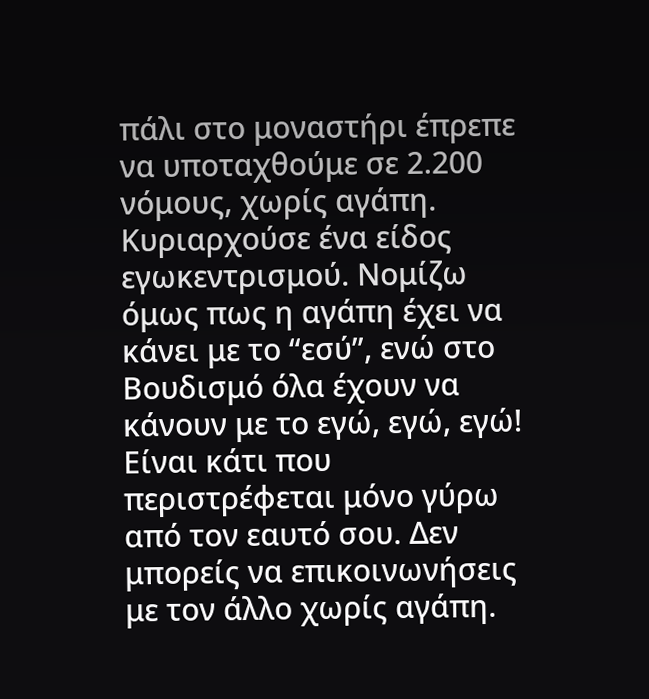πάλι στο μοναστήρι έπρεπε να υποταχθούμε σε 2.200 νόμους, χωρίς αγάπη. Κυριαρχούσε ένα είδος εγωκεντρισμού. Νομίζω όμως πως η αγάπη έχει να κάνει με το “εσύ”, ενώ στο Βουδισμό όλα έχουν να κάνουν με το εγώ, εγώ, εγώ! Είναι κάτι που περιστρέφεται μόνο γύρω από τον εαυτό σου. Δεν μπορείς να επικοινωνήσεις με τον άλλο χωρίς αγάπη.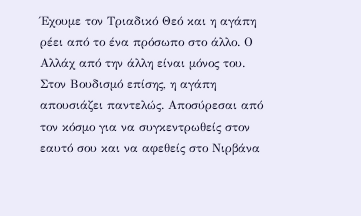Έχουμε τον Τριαδικό Θεό και η αγάπη ρέει από το ένα πρόσωπο στο άλλο. Ο Αλλάχ από την άλλη είναι μόνος του. Στον Βουδισμό επίσης, η αγάπη απουσιάζει παντελώς. Αποσύρεσαι από τον κόσμο για να συγκεντρωθείς στον εαυτό σου και να αφεθείς στο Νιρβάνα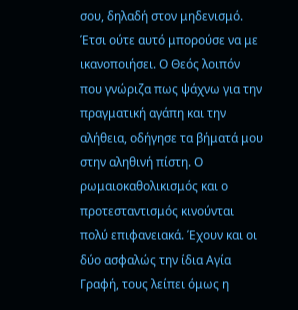σου, δηλαδή στον μηδενισμό. Έτσι ούτε αυτό μπορούσε να με ικανοποιήσει. Ο Θεός λοιπόν που γνώριζα πως ψάχνω για την πραγματική αγάπη και την αλήθεια, οδήγησε τα βήματά μου στην αληθινή πίστη. Ο ρωμαιοκαθολικισμός και ο προτεσταντισμός κινούνται πολύ επιφανειακά. Έχουν και οι δύο ασφαλώς την ίδια Αγία Γραφή, τους λείπει όμως η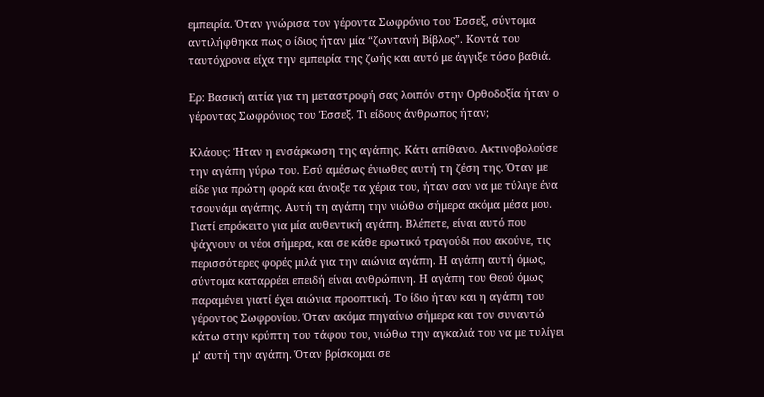εμπειρία. Όταν γνώρισα τον γέροντα Σωφρόνιο του Έσσεξ, σύντομα αντιλήφθηκα πως ο ίδιος ήταν μία “ζωντανή Βίβλος”. Κοντά του ταυτόχρονα είχα την εμπειρία της ζωής και αυτό με άγγιξε τόσο βαθιά.

Ερ: Βασική αιτία για τη μεταστροφή σας λοιπόν στην Ορθοδοξία ήταν ο γέροντας Σωφρόνιος του Έσσεξ. Τι είδους άνθρωπος ήταν;

Κλάους: Ήταν η ενσάρκωση της αγάπης. Κάτι απίθανο. Ακτινοβολούσε την αγάπη γύρω του. Εσύ αμέσως ένιωθες αυτή τη ζέση της. Όταν με είδε για πρώτη φορά και άνοιξε τα χέρια του, ήταν σαν να με τύλιγε ένα τσουνάμι αγάπης. Αυτή τη αγάπη την νιώθω σήμερα ακόμα μέσα μου. Γιατί επρόκειτο για μία αυθεντική αγάπη. Βλέπετε, είναι αυτό που ψάχνουν οι νέοι σήμερα, και σε κάθε ερωτικό τραγούδι που ακούνε, τις περισσότερες φορές μιλά για την αιώνια αγάπη. Η αγάπη αυτή όμως, σύντομα καταρρέει επειδή είναι ανθρώπινη. Η αγάπη του Θεού όμως παραμένει γιατί έχει αιώνια προοπτική. Το ίδιο ήταν και η αγάπη του γέροντος Σωφρονίου. Όταν ακόμα πηγαίνω σήμερα και τον συναντώ κάτω στην κρύπτη του τάφου του, νιώθω την αγκαλιά του να με τυλίγει μ’ αυτή την αγάπη. Όταν βρίσκομαι σε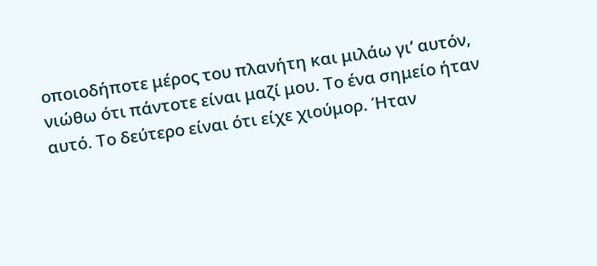οποιοδήποτε μέρος του πλανήτη και μιλάω γι’ αυτόν, νιώθω ότι πάντοτε είναι μαζί μου. Το ένα σημείο ήταν αυτό. Το δεύτερο είναι ότι είχε χιούμορ. Ήταν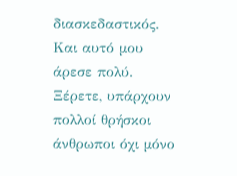διασκεδαστικός. Και αυτό μου άρεσε πολύ. Ξέρετε, υπάρχουν πολλοί θρήσκοι άνθρωποι όχι μόνο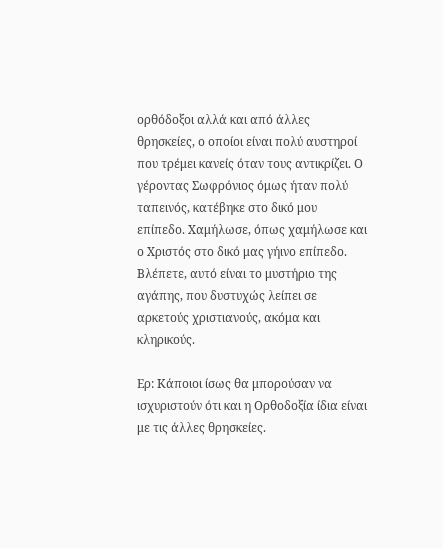ορθόδοξοι αλλά και από άλλες θρησκείες, ο οποίοι είναι πολύ αυστηροί που τρέμει κανείς όταν τους αντικρίζει. Ο γέροντας Σωφρόνιος όμως ήταν πολύ ταπεινός, κατέβηκε στο δικό μου επίπεδο. Χαμήλωσε, όπως χαμήλωσε και ο Χριστός στο δικό μας γήινο επίπεδο. Βλέπετε, αυτό είναι το μυστήριο της αγάπης, που δυστυχώς λείπει σε αρκετούς χριστιανούς, ακόμα και κληρικούς.

Ερ: Κάποιοι ίσως θα μπορούσαν να ισχυριστούν ότι και η Ορθοδοξία ίδια είναι με τις άλλες θρησκείες.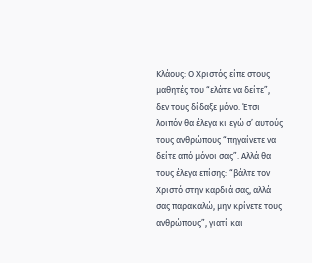Κλάους: Ο Χριστός είπε στους μαθητές του “ελάτε να δείτε”, δεν τους δίδαξε μόνο. Έτσι λοιπόν θα έλεγα κι εγώ σ’ αυτούς τους ανθρώπους “πηγαίνετε να δείτε από μόνοι σας”. Αλλά θα τους έλεγα επίσης: “βάλτε τον Χριστό στην καρδιά σας, αλλά σας παρακαλώ, μην κρίνετε τους ανθρώπους”, γιατί και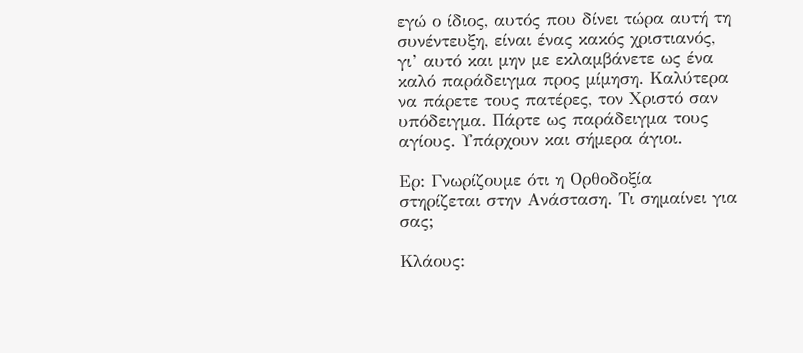εγώ ο ίδιος, αυτός που δίνει τώρα αυτή τη συνέντευξη, είναι ένας κακός χριστιανός, γι’ αυτό και μην με εκλαμβάνετε ως ένα καλό παράδειγμα προς μίμηση. Καλύτερα να πάρετε τους πατέρες, τον Χριστό σαν υπόδειγμα. Πάρτε ως παράδειγμα τους αγίους. Υπάρχουν και σήμερα άγιοι.

Ερ: Γνωρίζουμε ότι η Ορθοδοξία στηρίζεται στην Ανάσταση. Τι σημαίνει για σας;

Κλάους: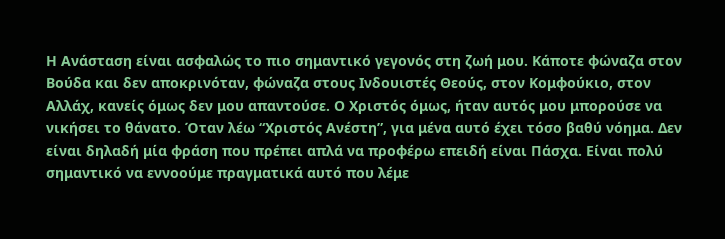Η Ανάσταση είναι ασφαλώς το πιο σημαντικό γεγονός στη ζωή μου. Κάποτε φώναζα στον Βούδα και δεν αποκρινόταν, φώναζα στους Ινδουιστές Θεούς, στον Κομφούκιο, στον Αλλάχ, κανείς όμως δεν μου απαντούσε. Ο Χριστός όμως, ήταν αυτός μου μπορούσε να νικήσει το θάνατο. Όταν λέω “Χριστός Ανέστη”, για μένα αυτό έχει τόσο βαθύ νόημα. Δεν είναι δηλαδή μία φράση που πρέπει απλά να προφέρω επειδή είναι Πάσχα. Είναι πολύ σημαντικό να εννοούμε πραγματικά αυτό που λέμε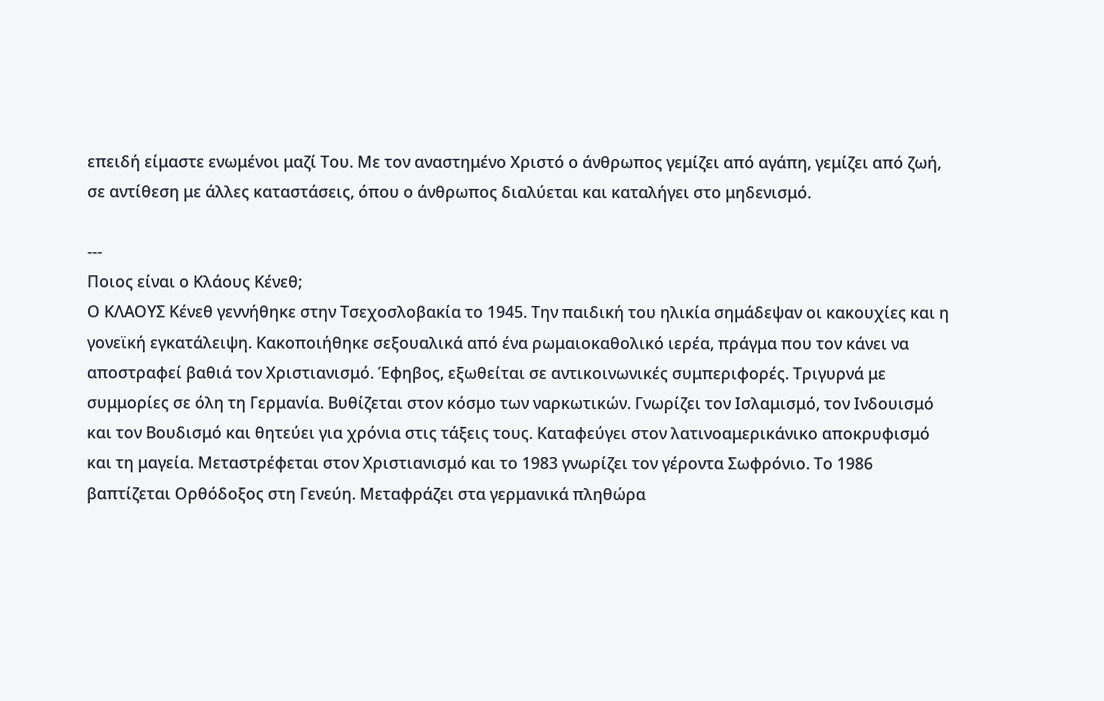επειδή είμαστε ενωμένοι μαζί Του. Με τον αναστημένο Χριστό ο άνθρωπος γεμίζει από αγάπη, γεμίζει από ζωή, σε αντίθεση με άλλες καταστάσεις, όπου ο άνθρωπος διαλύεται και καταλήγει στο μηδενισμό.

---
Ποιος είναι ο Κλάους Κένεθ;
Ο ΚΛΑΟΥΣ Κένεθ γεννήθηκε στην Τσεχοσλοβακία το 1945. Την παιδική του ηλικία σημάδεψαν οι κακουχίες και η γονεϊκή εγκατάλειψη. Κακοποιήθηκε σεξουαλικά από ένα ρωμαιοκαθολικό ιερέα, πράγμα που τον κάνει να αποστραφεί βαθιά τον Χριστιανισμό. Έφηβος, εξωθείται σε αντικοινωνικές συμπεριφορές. Τριγυρνά με συμμορίες σε όλη τη Γερμανία. Βυθίζεται στον κόσμο των ναρκωτικών. Γνωρίζει τον Ισλαμισμό, τον Ινδουισμό και τον Βουδισμό και θητεύει για χρόνια στις τάξεις τους. Καταφεύγει στον λατινοαμερικάνικο αποκρυφισμό και τη μαγεία. Μεταστρέφεται στον Χριστιανισμό και το 1983 γνωρίζει τον γέροντα Σωφρόνιο. Το 1986 βαπτίζεται Ορθόδοξος στη Γενεύη. Μεταφράζει στα γερμανικά πληθώρα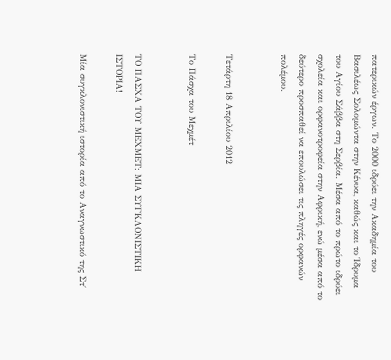πατερικών έργων. Το 2000 ιδρύει την Ακαδημία του Βασιλέως Σολομώντα στην Κένυα, καθώς και το Ίδρυμα του Αγίου Σάββα στη Σερβία. Μέσα από το πρώτο ιδρύει σχολεία και ορφανοτροφεία στην Αφρική, ενώ μέσα από το δεύτερο προσπαθεί να επουλώσει τις πληγές ορφανών πολέμου.


Τετάρτη 18 Απριλίου 2012

Το Πάσχα του Μεχμέτ


ΤΟ ΠΑΣΧΑ ΤΟΥ ΜΕΧΜΕΤ: ΜΙΑ ΣΥΓΚΛΟΝΙΣΤΙΚΗ ΙΣΤΟΡΙΑ!

Μία συγκλονιστική ιστορία από το Αναγνωστικό της Στ΄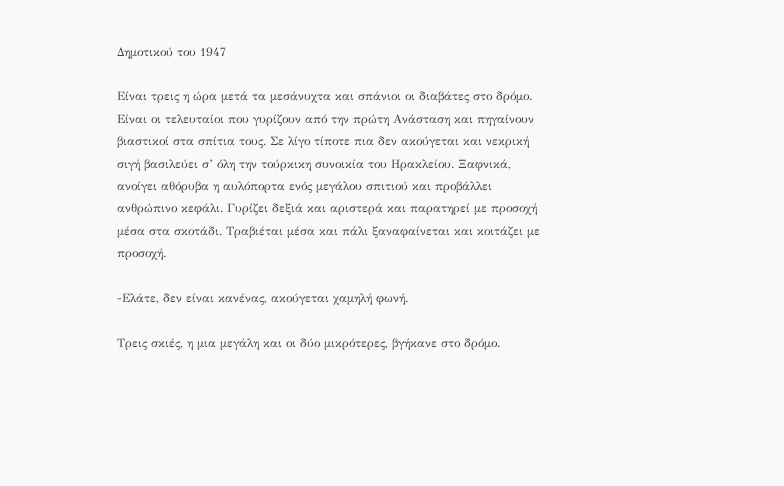Δημοτικού του 1947

Είναι τρεις η ώρα μετά τα μεσάνυχτα και σπάνιοι οι διαβάτες στο δρόμο. Είναι οι τελευταίοι που γυρίζουν από την πρώτη Ανάσταση και πηγαίνουν βιαστικοί στα σπίτια τους. Σε λίγο τίποτε πια δεν ακούγεται και νεκρική σιγή βασιλεύει σ’ όλη την τούρκικη συνοικία του Ηρακλείου. Ξαφνικά, ανοίγει αθόρυβα η αυλόπορτα ενός μεγάλου σπιτιού και προβάλλει ανθρώπινο κεφάλι. Γυρίζει δεξιά και αριστερά και παρατηρεί με προσοχή μέσα στα σκοτάδι. Τραβιέται μέσα και πάλι ξαναφαίνεται και κοιτάζει με προσοχή.

-Ελάτε, δεν είναι κανένας, ακούγεται χαμηλή φωνή.

Τρεις σκιές, η μια μεγάλη και οι δύο μικρότερες, βγήκανε στο δρόμο.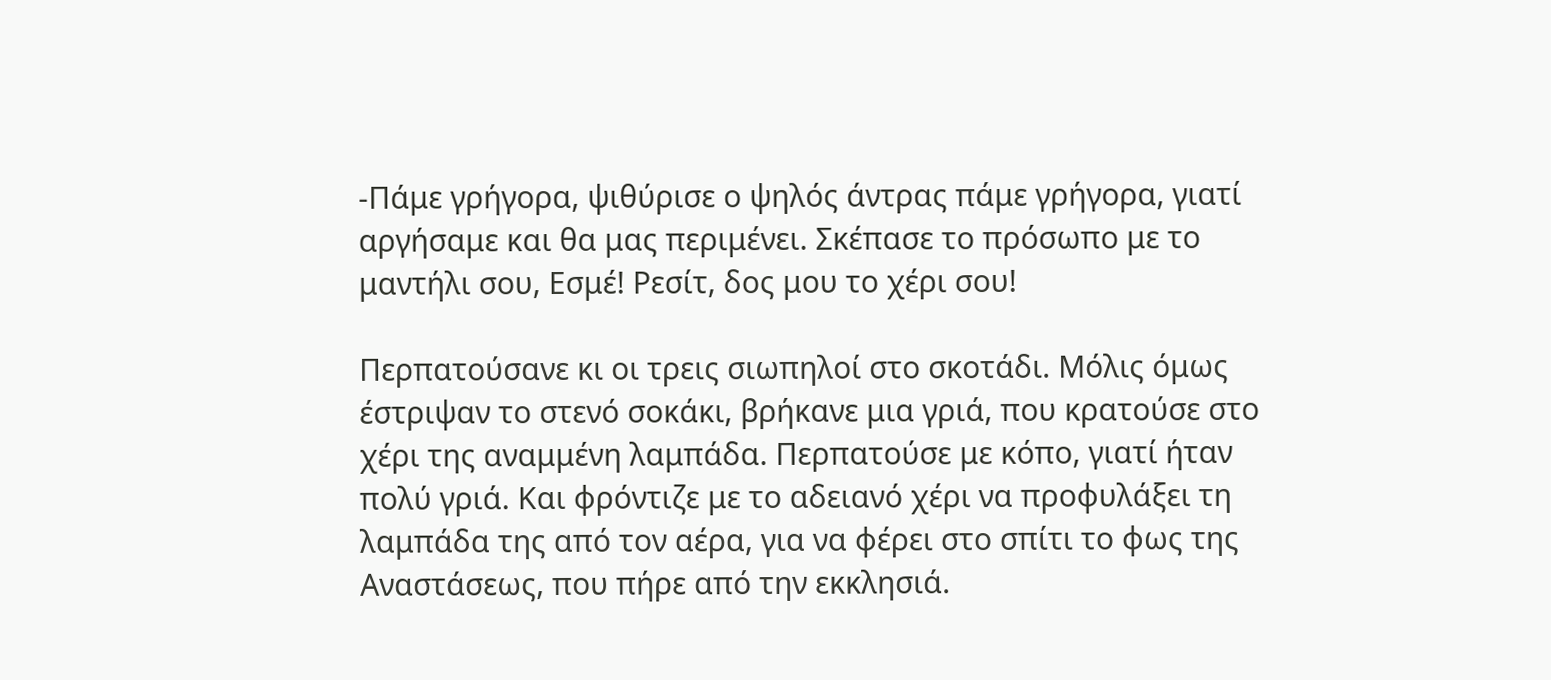-Πάμε γρήγορα, ψιθύρισε ο ψηλός άντρας πάμε γρήγορα, γιατί αργήσαμε και θα μας περιμένει. Σκέπασε το πρόσωπο με το μαντήλι σου, Εσμέ! Ρεσίτ, δος μου το χέρι σου!

Περπατούσανε κι οι τρεις σιωπηλοί στο σκοτάδι. Μόλις όμως έστριψαν το στενό σοκάκι, βρήκανε μια γριά, που κρατούσε στο χέρι της αναμμένη λαμπάδα. Περπατούσε με κόπο, γιατί ήταν πολύ γριά. Και φρόντιζε με το αδειανό χέρι να προφυλάξει τη λαμπάδα της από τον αέρα, για να φέρει στο σπίτι το φως της Αναστάσεως, που πήρε από την εκκλησιά.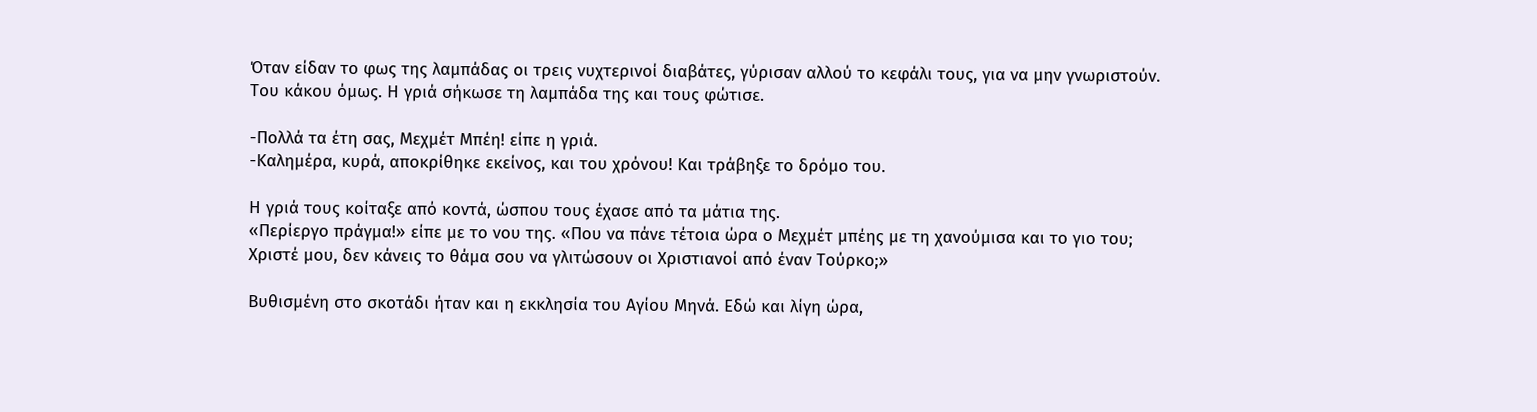Όταν είδαν το φως της λαμπάδας οι τρεις νυχτερινοί διαβάτες, γύρισαν αλλού το κεφάλι τους, για να μην γνωριστούν. Του κάκου όμως. Η γριά σήκωσε τη λαμπάδα της και τους φώτισε.

-Πολλά τα έτη σας, Μεχμέτ Μπέη! είπε η γριά.
-Καλημέρα, κυρά, αποκρίθηκε εκείνος, και του χρόνου! Και τράβηξε το δρόμο του.

Η γριά τους κοίταξε από κοντά, ώσπου τους έχασε από τα μάτια της.
«Περίεργο πράγμα!» είπε με το νου της. «Που να πάνε τέτοια ώρα ο Μεχμέτ μπέης με τη χανούμισα και το γιο του; Χριστέ μου, δεν κάνεις το θάμα σου να γλιτώσουν οι Χριστιανοί από έναν Τούρκο;»

Βυθισμένη στο σκοτάδι ήταν και η εκκλησία του Αγίου Μηνά. Εδώ και λίγη ώρα,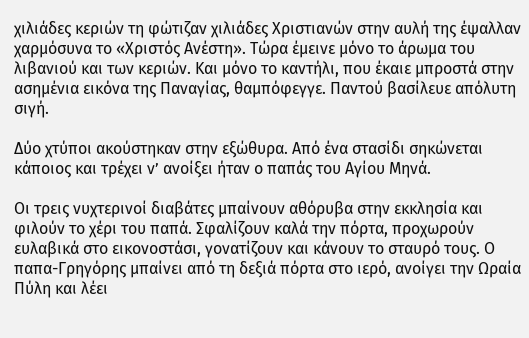χιλιάδες κεριών τη φώτιζαν χιλιάδες Χριστιανών στην αυλή της έψαλλαν χαρμόσυνα το «Χριστός Ανέστη». Τώρα έμεινε μόνο το άρωμα του λιβανιού και των κεριών. Και μόνο το καντήλι, που έκαιε μπροστά στην ασημένια εικόνα της Παναγίας, θαμπόφεγγε. Παντού βασίλευε απόλυτη σιγή.

Δύο χτύποι ακούστηκαν στην εξώθυρα. Από ένα στασίδι σηκώνεται κάποιος και τρέχει ν’ ανοίξει ήταν ο παπάς του Αγίου Μηνά.

Οι τρεις νυχτερινοί διαβάτες μπαίνουν αθόρυβα στην εκκλησία και φιλούν το χέρι του παπά. Σφαλίζουν καλά την πόρτα, προχωρούν ευλαβικά στο εικονοστάσι, γονατίζουν και κάνουν το σταυρό τους. Ο παπα-Γρηγόρης μπαίνει από τη δεξιά πόρτα στο ιερό, ανοίγει την Ωραία Πύλη και λέει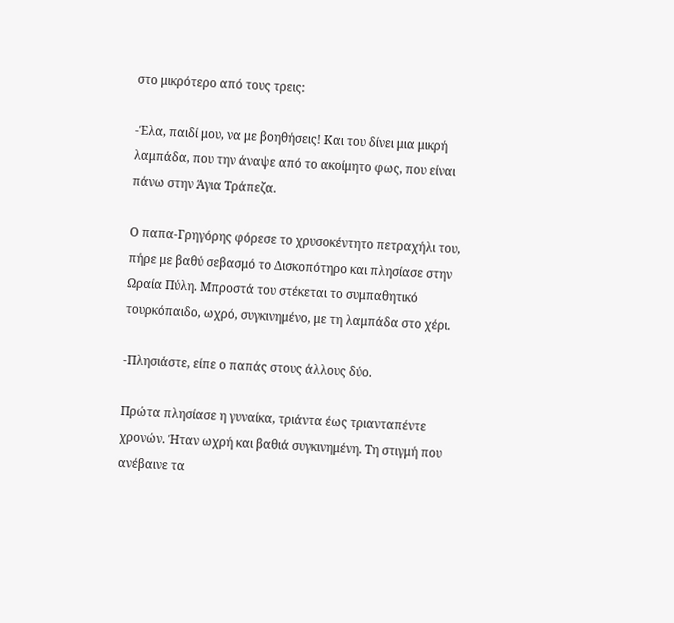στο μικρότερο από τους τρεις:

-Έλα, παιδί μου, να με βοηθήσεις! Και του δίνει μια μικρή λαμπάδα, που την άναψε από το ακοίμητο φως, που είναι πάνω στην Άγια Τράπεζα.

Ο παπα-Γρηγόρης φόρεσε το χρυσοκέντητο πετραχήλι του, πήρε με βαθύ σεβασμό το Δισκοπότηρο και πλησίασε στην Ωραία Πύλη. Μπροστά του στέκεται το συμπαθητικό τουρκόπαιδο, ωχρό, συγκινημένο, με τη λαμπάδα στο χέρι.

-Πλησιάστε, είπε ο παπάς στους άλλους δύο.

Πρώτα πλησίασε η γυναίκα, τριάντα έως τριανταπέντε χρονών. Ήταν ωχρή και βαθιά συγκινημένη. Τη στιγμή που ανέβαινε τα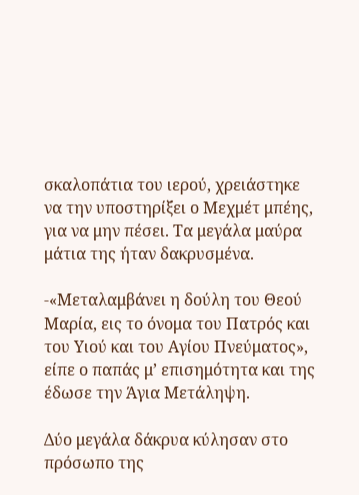σκαλοπάτια του ιερού, χρειάστηκε να την υποστηρίξει ο Μεχμέτ μπέης, για να μην πέσει. Τα μεγάλα μαύρα μάτια της ήταν δακρυσμένα.

-«Μεταλαμβάνει η δούλη του Θεού Μαρία, εις το όνομα του Πατρός και του Υιού και του Αγίου Πνεύματος», είπε ο παπάς μ’ επισημότητα και της έδωσε την Άγια Μετάληψη.

Δύο μεγάλα δάκρυα κύλησαν στο πρόσωπο της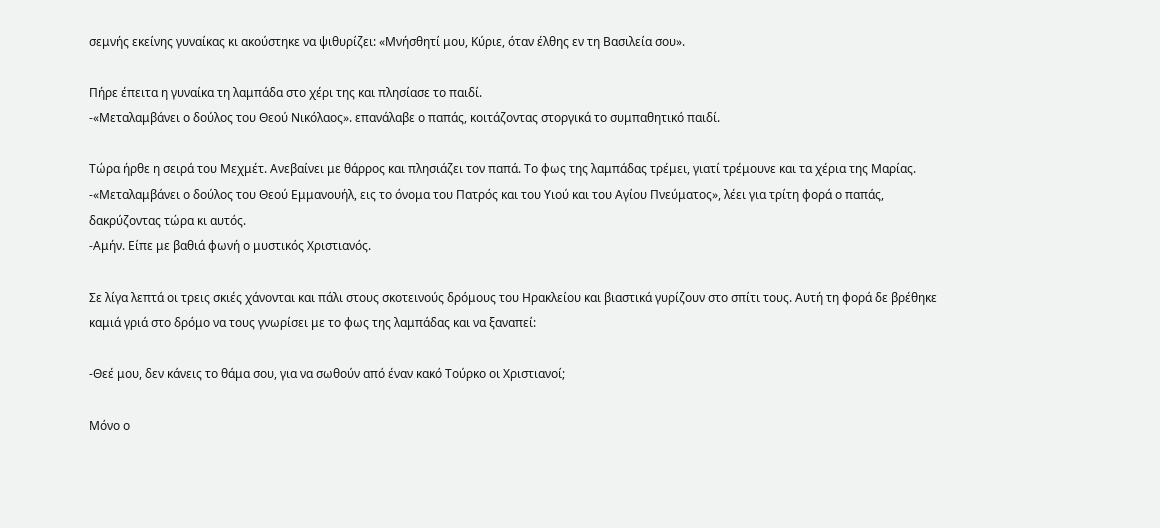σεμνής εκείνης γυναίκας κι ακούστηκε να ψιθυρίζει: «Μνήσθητί μου, Κύριε, όταν έλθης εν τη Βασιλεία σου».

Πήρε έπειτα η γυναίκα τη λαμπάδα στο χέρι της και πλησίασε το παιδί.
-«Μεταλαμβάνει ο δούλος του Θεού Νικόλαος». επανάλαβε ο παπάς, κοιτάζοντας στοργικά το συμπαθητικό παιδί.

Τώρα ήρθε η σειρά του Μεχμέτ. Ανεβαίνει με θάρρος και πλησιάζει τον παπά. Το φως της λαμπάδας τρέμει, γιατί τρέμουνε και τα χέρια της Μαρίας.
-«Μεταλαμβάνει ο δούλος του Θεού Εμμανουήλ, εις το όνομα του Πατρός και του Υιού και του Αγίου Πνεύματος», λέει για τρίτη φορά ο παπάς, δακρύζοντας τώρα κι αυτός.
-Αμήν. Είπε με βαθιά φωνή ο μυστικός Χριστιανός.

Σε λίγα λεπτά οι τρεις σκιές χάνονται και πάλι στους σκοτεινούς δρόμους του Ηρακλείου και βιαστικά γυρίζουν στο σπίτι τους. Αυτή τη φορά δε βρέθηκε καμιά γριά στο δρόμο να τους γνωρίσει με το φως της λαμπάδας και να ξαναπεί:

-Θεέ μου, δεν κάνεις το θάμα σου, για να σωθούν από έναν κακό Τούρκο οι Χριστιανοί;

Μόνο ο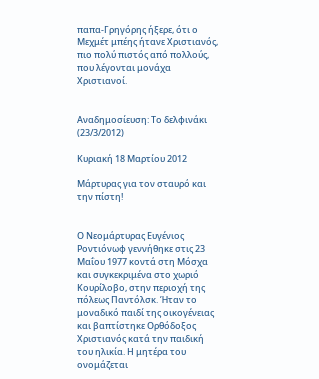παπα-Γρηγόρης ήξερε, ότι ο Μεχμέτ μπέης ήτανε Χριστιανός, πιο πολύ πιστός από πολλούς, που λέγονται μονάχα Χριστιανοί.


Αναδημοσίευση: Το δελφινάκι (23/3/2012)

Κυριακή 18 Μαρτίου 2012

Μάρτυρας για τον σταυρό και την πίστη!


Ο Νεομάρτυρας Ευγένιος Ροντιόνωφ γεννήθηκε στις 23 Μαΐου 1977 κοντά στη Μόσχα και συγκεκριμένα στο χωριό Κουρίλοβο, στην περιοχή της πόλεως Παντόλσκ. Ήταν το μοναδικό παιδί της οικογένειας και βαπτίστηκε Ορθόδοξος Χριστιανός κατά την παιδική του ηλικία. Η μητέρα του ονομάζεται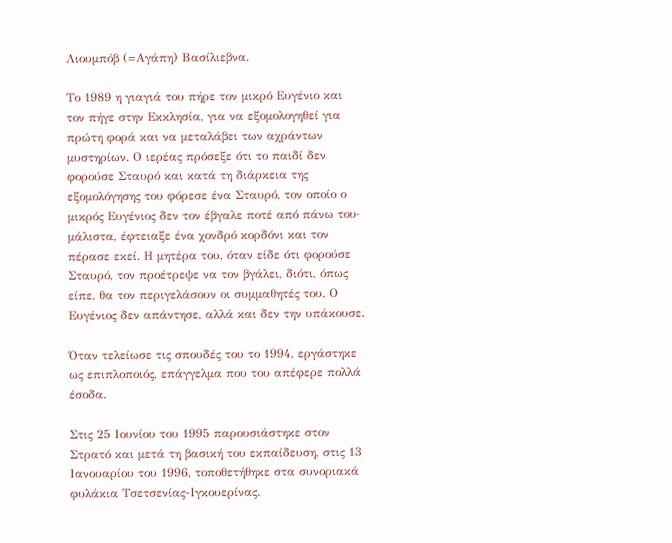Λιουμπόβ (=Αγάπη) Βασίλιεβνα.

Το 1989 η γιαγιά του πήρε τον μικρό Ευγένιο και τον πήγε στην Εκκλησία, για να εξομολογηθεί για πρώτη φορά και να μεταλάβει των αχράντων μυστηρίων. Ο ιερέας πρόσεξε ότι το παιδί δεν φορούσε Σταυρό και κατά τη διάρκεια της εξομολόγησης του φόρεσε ένα Σταυρό, τον οποίο ο μικρός Ευγένιος δεν τον έβγαλε ποτέ από πάνω του· μάλιστα, έφτειαξε ένα χονδρό κορδόνι και τον πέρασε εκεί. Η μητέρα του, όταν είδε ότι φορούσε Σταυρό, τον προέτρεψε να τον βγάλει, διότι, όπως είπε, θα τον περιγελάσουν οι συμμαθητές του. Ο Ευγένιος δεν απάντησε, αλλά και δεν την υπάκουσε.

Όταν τελείωσε τις σπουδές του το 1994, εργάστηκε ως επιπλοποιός, επάγγελμα που του απέφερε πολλά έσοδα.

Στις 25 Ιουνίου του 1995 παρουσιάστηκε στον Στρατό και μετά τη βασική του εκπαίδευση, στις 13 Ιανουαρίου του 1996, τοποθετήθηκε στα συνοριακά φυλάκια Τσετσενίας-Ιγκουερίνας.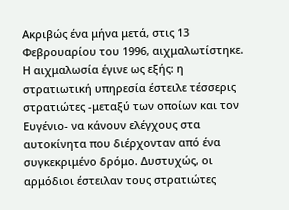Ακριβώς ένα μήνα μετά, στις 13 Φεβρουαρίου του 1996, αιχμαλωτίστηκε. Η αιχμαλωσία έγινε ως εξής: η στρατιωτική υπηρεσία έστειλε τέσσερις στρατιώτες -μεταξύ των οποίων και τον Ευγένιο- να κάνουν ελέγχους στα αυτοκίνητα που διέρχονταν από ένα συγκεκριμένο δρόμο. Δυστυχώς, οι αρμόδιοι έστειλαν τους στρατιώτες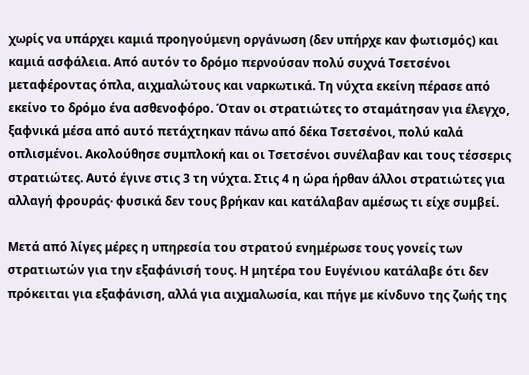χωρίς να υπάρχει καμιά προηγούμενη οργάνωση (δεν υπήρχε καν φωτισμός) και καμιά ασφάλεια. Από αυτόν το δρόμο περνούσαν πολύ συχνά Τσετσένοι μεταφέροντας όπλα, αιχμαλώτους και ναρκωτικά. Τη νύχτα εκείνη πέρασε από εκείνο το δρόμο ένα ασθενοφόρο. Όταν οι στρατιώτες το σταμάτησαν για έλεγχο, ξαφνικά μέσα από αυτό πετάχτηκαν πάνω από δέκα Τσετσένοι, πολύ καλά οπλισμένοι. Ακολούθησε συμπλοκή και οι Τσετσένοι συνέλαβαν και τους τέσσερις στρατιώτες. Αυτό έγινε στις 3 τη νύχτα. Στις 4 η ώρα ήρθαν άλλοι στρατιώτες για αλλαγή φρουράς· φυσικά δεν τους βρήκαν και κατάλαβαν αμέσως τι είχε συμβεί.

Μετά από λίγες μέρες η υπηρεσία του στρατού ενημέρωσε τους γονείς των στρατιωτών για την εξαφάνισή τους. Η μητέρα του Ευγένιου κατάλαβε ότι δεν πρόκειται για εξαφάνιση, αλλά για αιχμαλωσία, και πήγε με κίνδυνο της ζωής της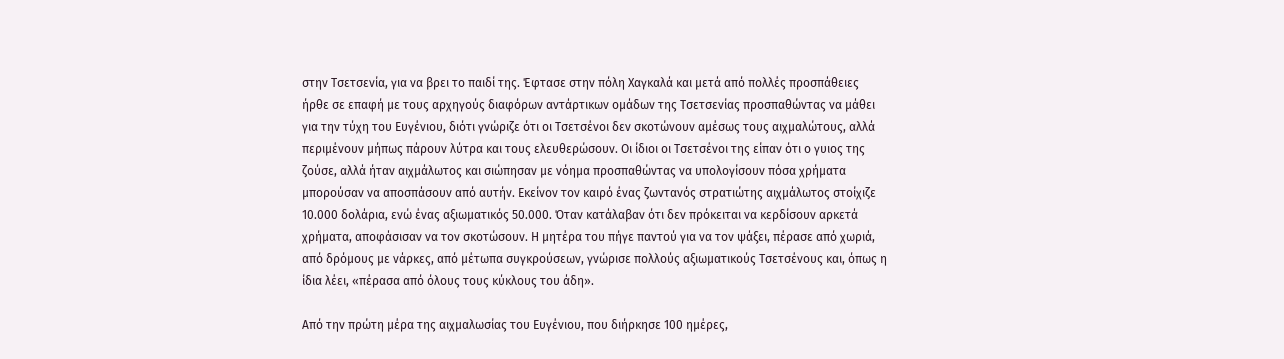στην Τσετσενία, για να βρει το παιδί της. Έφτασε στην πόλη Χαγκαλά και μετά από πολλές προσπάθειες ήρθε σε επαφή με τους αρχηγούς διαφόρων αντάρτικων ομάδων της Τσετσενίας προσπαθώντας να μάθει για την τύχη του Ευγένιου, διότι γνώριζε ότι οι Τσετσένοι δεν σκοτώνουν αμέσως τους αιχμαλώτους, αλλά περιμένουν μήπως πάρουν λύτρα και τους ελευθερώσουν. Οι ίδιοι οι Τσετσένοι της είπαν ότι ο γυιος της ζούσε, αλλά ήταν αιχμάλωτος και σιώπησαν με νόημα προσπαθώντας να υπολογίσουν πόσα χρήματα μπορούσαν να αποσπάσουν από αυτήν. Εκείνον τον καιρό ένας ζωντανός στρατιώτης αιχμάλωτος στοίχιζε 10.000 δολάρια, ενώ ένας αξιωματικός 50.000. Όταν κατάλαβαν ότι δεν πρόκειται να κερδίσουν αρκετά χρήματα, αποφάσισαν να τον σκοτώσουν. Η μητέρα του πήγε παντού για να τον ψάξει, πέρασε από χωριά, από δρόμους με νάρκες, από μέτωπα συγκρούσεων, γνώρισε πολλούς αξιωματικούς Τσετσένους και, όπως η ίδια λέει, «πέρασα από όλους τους κύκλους του άδη».

Από την πρώτη μέρα της αιχμαλωσίας του Ευγένιου, που διήρκησε 100 ημέρες,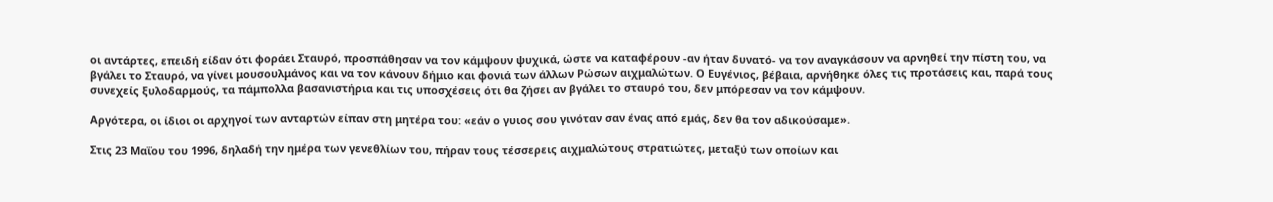οι αντάρτες, επειδή είδαν ότι φοράει Σταυρό, προσπάθησαν να τον κάμψουν ψυχικά, ώστε να καταφέρουν -αν ήταν δυνατό- να τον αναγκάσουν να αρνηθεί την πίστη του, να βγάλει το Σταυρό, να γίνει μουσουλμάνος και να τον κάνουν δήμιο και φονιά των άλλων Ρώσων αιχμαλώτων. Ο Ευγένιος, βέβαια, αρνήθηκε όλες τις προτάσεις και, παρά τους συνεχείς ξυλοδαρμούς, τα πάμπολλα βασανιστήρια και τις υποσχέσεις ότι θα ζήσει αν βγάλει το σταυρό του, δεν μπόρεσαν να τον κάμψουν.

Αργότερα, οι ίδιοι οι αρχηγοί των ανταρτών είπαν στη μητέρα του: «εάν ο γυιος σου γινόταν σαν ένας από εμάς, δεν θα τον αδικούσαμε».

Στις 23 Μαΐου του 1996, δηλαδή την ημέρα των γενεθλίων του, πήραν τους τέσσερεις αιχμαλώτους στρατιώτες, μεταξύ των οποίων και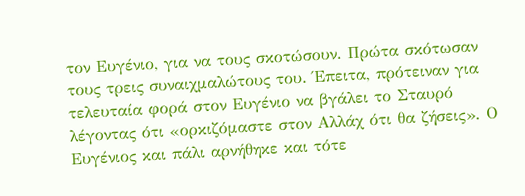τον Ευγένιο, για να τους σκοτώσουν. Πρώτα σκότωσαν τους τρεις συναιχμαλώτους του. Έπειτα, πρότειναν για τελευταία φορά στον Ευγένιο να βγάλει το Σταυρό λέγοντας ότι «ορκιζόμαστε στον Αλλάχ ότι θα ζήσεις». Ο Ευγένιος και πάλι αρνήθηκε και τότε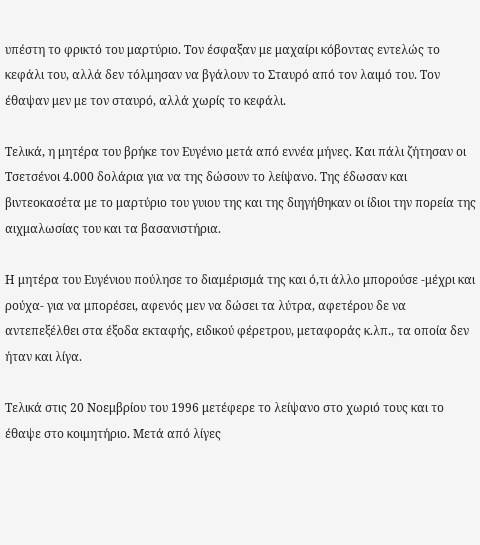υπέστη το φρικτό του μαρτύριο. Τον έσφαξαν με μαχαίρι κόβοντας εντελώς το κεφάλι του, αλλά δεν τόλμησαν να βγάλουν το Σταυρό από τον λαιμό του. Τον έθαψαν μεν με τον σταυρό, αλλά χωρίς το κεφάλι.

Τελικά, η μητέρα του βρήκε τον Ευγένιο μετά από εννέα μήνες. Και πάλι ζήτησαν οι Τσετσένοι 4.000 δολάρια για να της δώσουν το λείψανο. Της έδωσαν και βιντεοκασέτα με το μαρτύριο του γυιου της και της διηγήθηκαν οι ίδιοι την πορεία της αιχμαλωσίας του και τα βασανιστήρια.

Η μητέρα του Ευγένιου πούλησε το διαμέρισμά της και ό,τι άλλο μπορούσε -μέχρι και ρούχα- για να μπορέσει, αφενός μεν να δώσει τα λύτρα, αφετέρου δε να αντεπεξέλθει στα έξοδα εκταφής, ειδικού φέρετρου, μεταφοράς κ.λπ., τα οποία δεν ήταν και λίγα.

Τελικά στις 20 Νοεμβρίου του 1996 μετέφερε το λείψανο στο χωριό τους και το έθαψε στο κοιμητήριο. Μετά από λίγες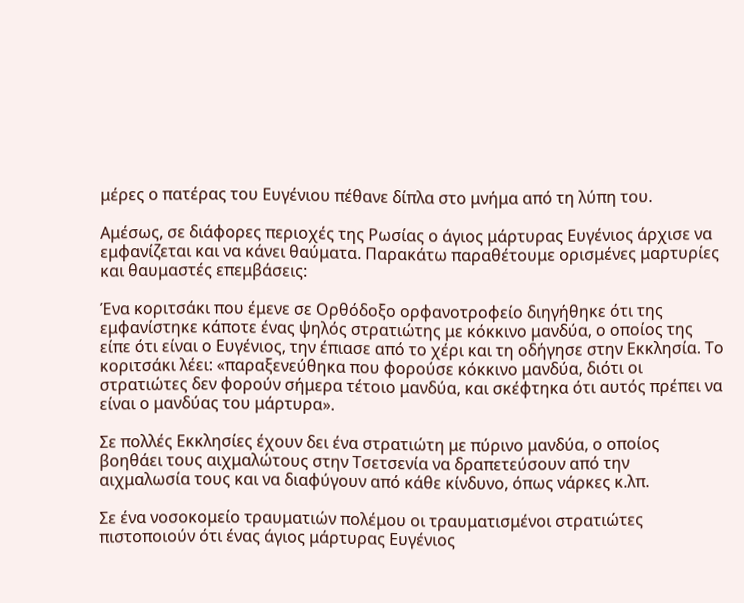μέρες ο πατέρας του Ευγένιου πέθανε δίπλα στο μνήμα από τη λύπη του.

Αμέσως, σε διάφορες περιοχές της Ρωσίας ο άγιος μάρτυρας Ευγένιος άρχισε να εμφανίζεται και να κάνει θαύματα. Παρακάτω παραθέτουμε ορισμένες μαρτυρίες και θαυμαστές επεμβάσεις:

Ένα κοριτσάκι που έμενε σε Ορθόδοξο ορφανοτροφείο διηγήθηκε ότι της εμφανίστηκε κάποτε ένας ψηλός στρατιώτης με κόκκινο μανδύα, ο οποίος της είπε ότι είναι ο Ευγένιος, την έπιασε από το χέρι και τη οδήγησε στην Εκκλησία. Το κοριτσάκι λέει: «παραξενεύθηκα που φορούσε κόκκινο μανδύα, διότι οι στρατιώτες δεν φορούν σήμερα τέτοιο μανδύα, και σκέφτηκα ότι αυτός πρέπει να είναι ο μανδύας του μάρτυρα».

Σε πολλές Εκκλησίες έχουν δει ένα στρατιώτη με πύρινο μανδύα, ο οποίος βοηθάει τους αιχμαλώτους στην Τσετσενία να δραπετεύσουν από την αιχμαλωσία τους και να διαφύγουν από κάθε κίνδυνο, όπως νάρκες κ.λπ.

Σε ένα νοσοκομείο τραυματιών πολέμου οι τραυματισμένοι στρατιώτες πιστοποιούν ότι ένας άγιος μάρτυρας Ευγένιος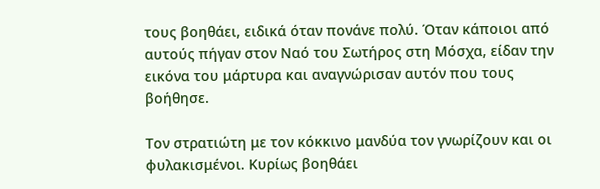τους βοηθάει, ειδικά όταν πονάνε πολύ. Όταν κάποιοι από αυτούς πήγαν στον Ναό του Σωτήρος στη Μόσχα, είδαν την εικόνα του μάρτυρα και αναγνώρισαν αυτόν που τους βοήθησε.

Τον στρατιώτη με τον κόκκινο μανδύα τον γνωρίζουν και οι φυλακισμένοι. Κυρίως βοηθάει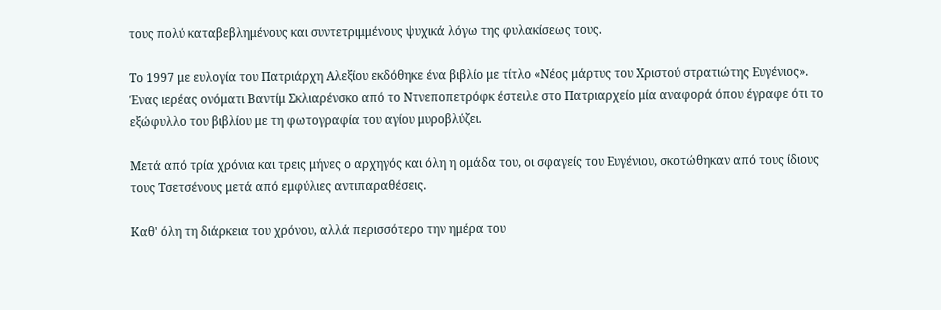τους πολύ καταβεβλημένους και συντετριμμένους ψυχικά λόγω της φυλακίσεως τους.

Το 1997 με ευλογία του Πατριάρχη Αλεξίου εκδόθηκε ένα βιβλίο με τίτλο «Νέος μάρτυς του Χριστού στρατιώτης Ευγένιος». Ένας ιερέας ονόματι Βαντίμ Σκλιαρένσκο από το Ντνεποπετρόφκ έστειλε στο Πατριαρχείο μία αναφορά όπου έγραφε ότι το εξώφυλλο του βιβλίου με τη φωτογραφία του αγίου μυροβλύζει.

Μετά από τρία χρόνια και τρεις μήνες ο αρχηγός και όλη η ομάδα του, οι σφαγείς του Ευγένιου, σκοτώθηκαν από τους ίδιους τους Τσετσένους μετά από εμφύλιες αντιπαραθέσεις.

Καθ' όλη τη διάρκεια του χρόνου, αλλά περισσότερο την ημέρα του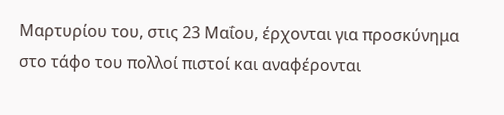Μαρτυρίου του, στις 23 Μαΐου, έρχονται για προσκύνημα στο τάφο του πολλοί πιστοί και αναφέρονται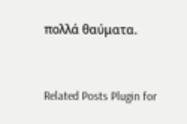πολλά θαύματα.


Related Posts Plugin for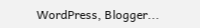WordPress, Blogger...